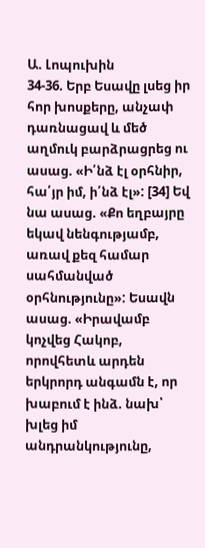Ա. Լոպուխին
34-36. Երբ Եսավը լսեց իր հոր խոսքերը, անչափ դառնացավ և մեծ աղմուկ բարձրացրեց ու ասաց. «Ի՛նձ էլ օրհնիր, հա՛յր իմ, ի՛նձ էլ»: [34] Եվ նա ասաց. «Քո եղբայրը եկավ նենգությամբ, առավ քեզ համար սահմանված օրհնությունը»: Եսավն ասաց. «Իրավամբ կոչվեց Հակոբ, որովհետև արդեն երկրորդ անգամն է, որ խաբում է ինձ. նախ՝ խլեց իմ անդրանկությունը,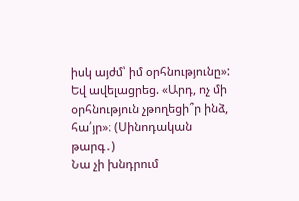իսկ այժմ՝ իմ օրհնությունը»: Եվ ավելացրեց. «Արդ, ոչ մի օրհնություն չթողեցի՞ր ինձ, հա՛յր»։ (Սինոդական թարգ․)
Նա չի խնդրում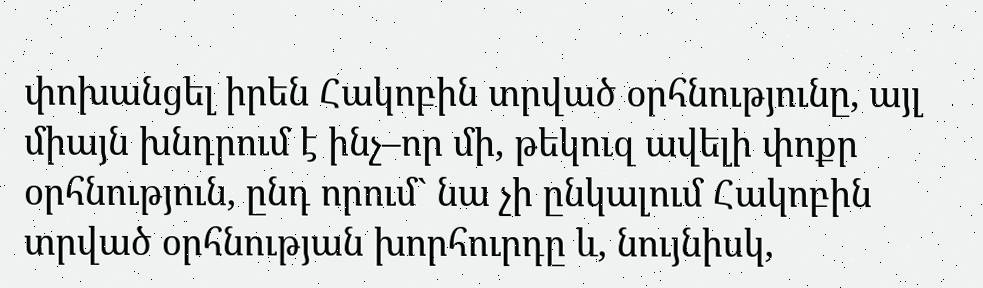փոխանցել իրեն Հակոբին տրված օրհնությունը, այլ միայն խնդրում է ինչ–որ մի, թեկուզ ավելի փոքր օրհնություն, ընդ որում` նա չի ընկալում Հակոբին տրված օրհնության խորհուրդը և, նույնիսկ,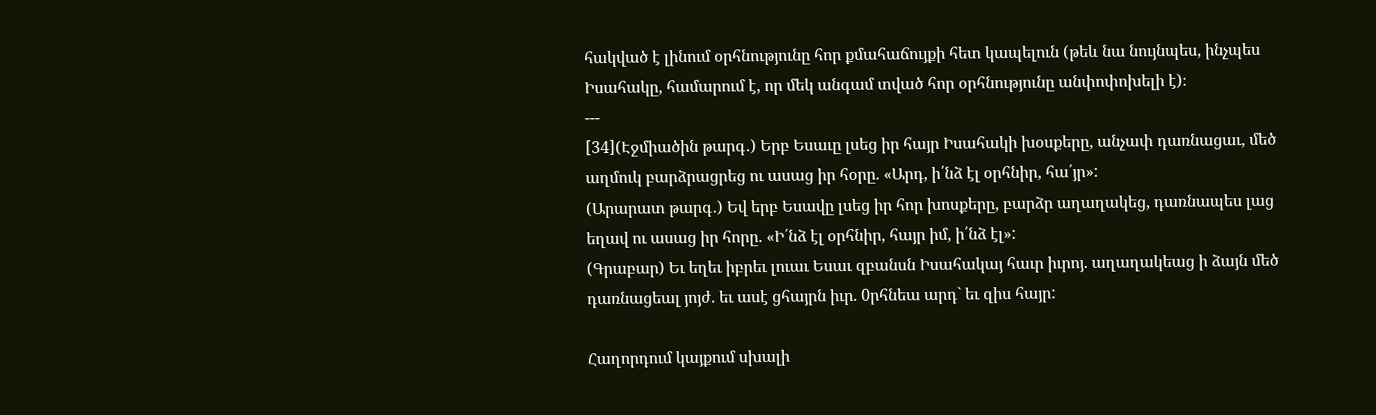հակված է լինում օրհնությունը հոր քմահաճույքի հետ կապելուն (թեև նա նույնպես, ինչպես Իսահակը, համարում է, որ մեկ անգամ տված հոր օրհնությունը անփոփոխելի է)։
---
[34](Էջմիածին թարգ․) Երբ Եսաւը լսեց իր հայր Իսահակի խօսքերը, անչափ դառնացաւ, մեծ աղմուկ բարձրացրեց ու ասաց իր հօրը. «Արդ, ի՛նձ էլ օրհնիր, հա՛յր»:
(Արարատ թարգ․) Եվ երբ Եսավը լսեց իր հոր խոսքերը, բարձր աղաղակեց, դառնապես լաց եղավ ու ասաց իր հորը. «Ի՛նձ էլ օրհնիր, հայր իմ, ի՛նձ էլ»:
(Գրաբար) Եւ եղեւ իբրեւ լուաւ Եսաւ զբանսն Իսահակայ հաւր իւրոյ. աղաղակեաց ի ձայն մեծ դառնացեալ յոյժ. եւ ասէ ցհայրն իւր. 0րհնեա արդ` եւ զիս հայր:

Հաղորդում կայքում սխալի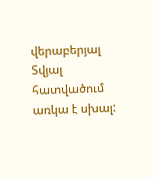վերաբերյալ
Տվյալ հատվածում առկա է սխալ: